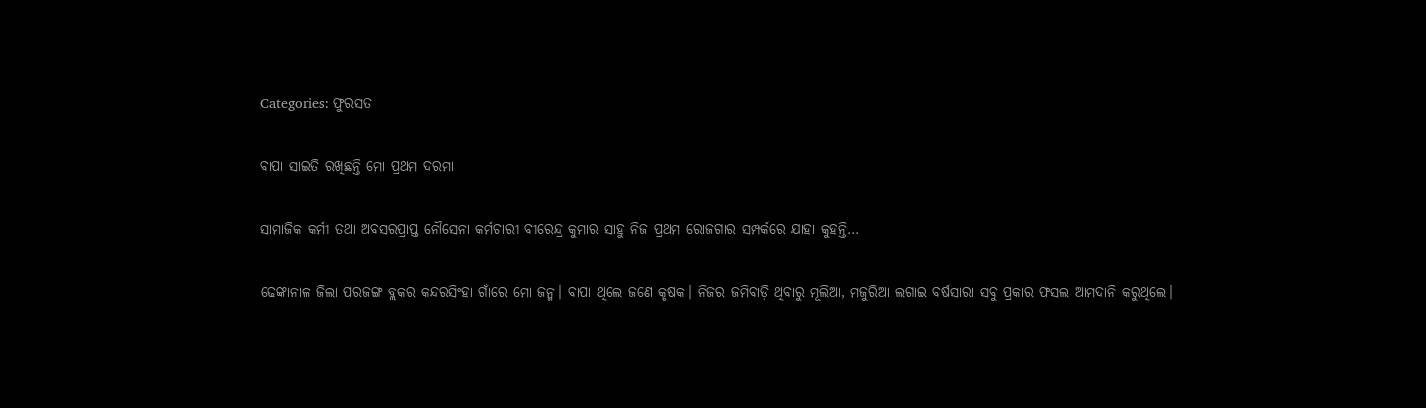Categories: ଫୁରସତ

ବାପା ସାଇତି ରଖିଛନ୍ତି ମୋ ପ୍ରଥମ ଦରମା

ସାମାଜିକ କର୍ମୀ ତଥା ଅବସରପ୍ରାପ୍ତ ନୌସେନା କର୍ମଚାରୀ ବୀରେନ୍ଦ୍ର କୁମାର ସାହୁ ନିଜ ପ୍ରଥମ ରୋଜଗାର ସମ୍ପର୍କରେ ଯାହା କୁହନ୍ତି…

ଢେଙ୍କାନାଳ ଜିଲା ପରଜଙ୍ଗ ବ୍ଲକର କନ୍ଦରସିଂହା ଗାଁରେ ମୋ ଜନ୍ମ। ବାପା ଥିଲେ ଜଣେ କୃଷକ। ନିଜର ଜମିବାଡ଼ି ଥିବାରୁ ମୂଲିଆ, ମଜୁରିଆ ଲଗାଇ ବର୍ଷସାରା ସବୁ ପ୍ରକାର ଫସଲ ଆମଦାନି କରୁଥିଲେ।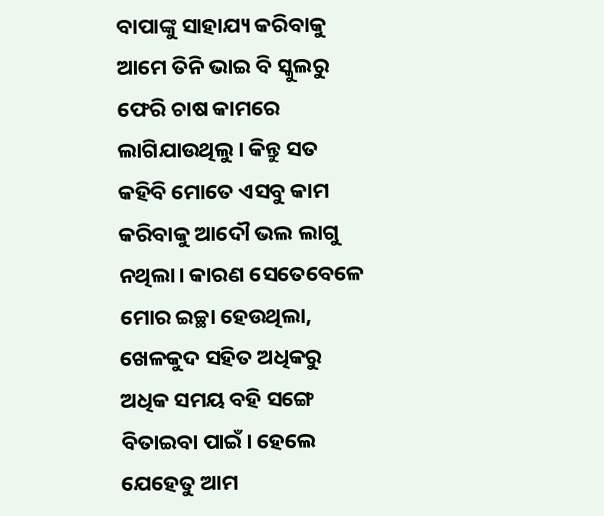ବାପାଙ୍କୁ ସାହାଯ୍ୟ କରିବାକୁ ଆମେ ତିନି ଭାଇ ବି ସ୍କୁଲରୁ ଫେରି ଚାଷ କାମରେ ଲାଗିଯାଉଥିଲୁ। କିନ୍ତୁ ସତ କହିବି ମୋତେ ଏସବୁ କାମ କରିବାକୁ ଆଦୌ ଭଲ ଲାଗୁ ନଥିଲା। କାରଣ ସେତେବେଳେ ମୋର ଇଚ୍ଛା ହେଉଥିଲା, ଖେଳକୁଦ ସହିତ ଅଧିକରୁ ଅଧିକ ସମୟ ବହି ସଙ୍ଗେ ବିତାଇବା ପାଇଁ। ହେଲେ ଯେହେତୁ ଆମ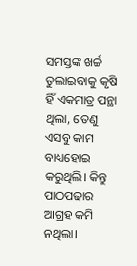ସମସ୍ତଙ୍କ ଖର୍ଚ୍ଚ ତୁଲାଇବାକୁ କୃଷି ହିଁ ଏକମାତ୍ର ପନ୍ଥା ଥିଲା, ତେଣୁ ଏସବୁ କାମ ବାଧ୍ୟହୋଇ କରୁଥିଲି। କିନ୍ତୁ ପାଠପଢାର ଆଗ୍ରହ କମି ନଥିଲା।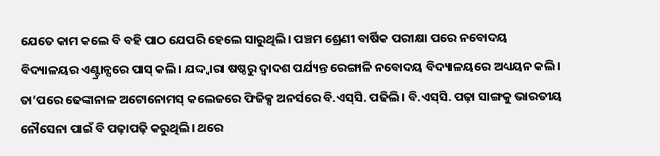ଯେତେ କାମ କଲେ ବି ବହି ପାଠ ଯେପରି ହେଲେ ସାରୁଥିଲି। ପଞ୍ଚମ ଶ୍ରେଣୀ ବାର୍ଷିକ ପରୀକ୍ଷା ପରେ ନବୋଦୟ ବିଦ୍ୟାଳୟର ଏଣ୍ଟ୍ରାନ୍ସରେ ପାସ୍‌ କଲି। ଯଦ୍ଦ୍ବାରା ଷଷ୍ଠରୁ ଦ୍ୱାଦଶ ପର୍ଯ୍ୟନ୍ତ ରେଙ୍ଗାଳି ନବୋଦୟ ବିଦ୍ୟାଳୟରେ ଅଧ୍ୟୟନ କଲି। ତା’ପରେ ଢେଙ୍କାନାଳ ଅଟୋନୋମସ୍‌ କଲେଜରେ ଫିଜିକ୍ସ ଅନର୍ସରେ ବି.ଏସ୍‌ସି. ପଢିଲି। ବି.ଏସ୍‌ସି. ପଢ଼ା ସାଙ୍ଗକୁ ଭାରତୀୟ ନୌସେନା ପାଇଁ ବି ପଢ଼ାପଢ଼ି କରୁଥିଲି। ଥରେ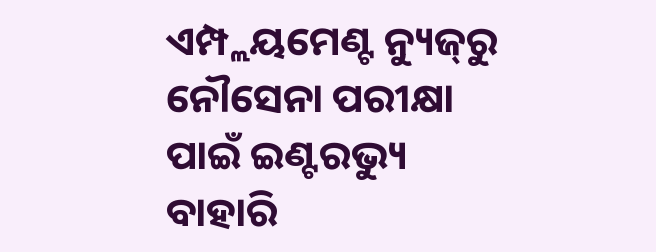ଏମ୍ପ୍ଲୟମେଣ୍ଟ ନ୍ୟୁଜ୍‌ରୁ ନୌସେନା ପରୀକ୍ଷା ପାଇଁ ଇଣ୍ଟରଭ୍ୟୁ ବାହାରି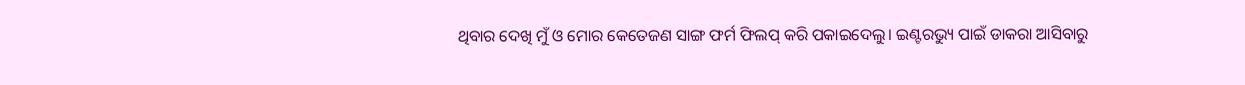ଥିବାର ଦେଖି ମୁଁ ଓ ମୋର କେତେଜଣ ସାଙ୍ଗ ଫର୍ମ ଫିଲପ୍‌ କରି ପକାଇଦେଲୁ। ଇଣ୍ଟରଭ୍ୟୁ ପାଇଁ ଡାକରା ଆସିବାରୁ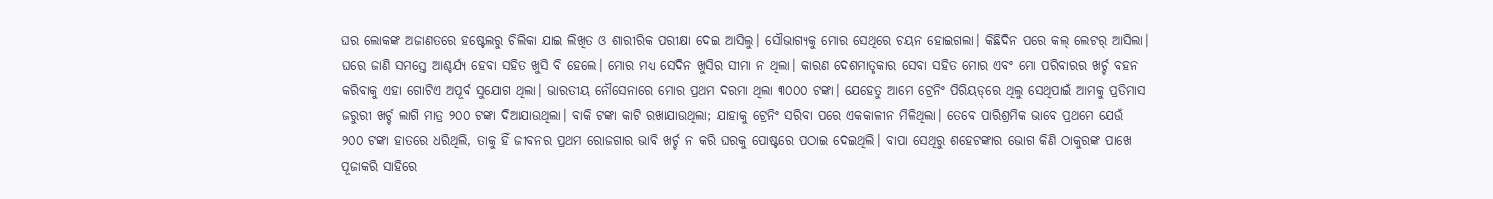ଘର ଲୋକଙ୍କ ଅଜାଣତରେ ହଷ୍ଟେଲରୁ ଚିଲିକା ଯାଇ ଲିଖିତ ଓ ଶାରୀରିକ ପରୀକ୍ଷା ଦେଇ ଆସିଲୁ। ସୌଭାଗ୍ୟକୁ ମୋର ସେଥିରେ ଚୟନ ହୋଇଗଲା। କିଛିଦିନ ପରେ କଲ୍‌ ଲେଟର୍‌ ଆସିଲା। ଘରେ ଜାଣି ସମସ୍ତେ ଆଶ୍ଚର୍ଯ୍ୟ ହେବା ସହିତ ଖୁସି ବି ହେଲେ। ମୋର ମଧ୍ୟ ସେଦିନ ଖୁସିର ସୀମା ନ ଥିଲା। କାରଣ ଦେଶମାତୃକାର ସେବା ସହିତ ମୋର ଏବଂ ମୋ ପରିବାରର ଖର୍ଚ୍ଚ ବହନ କରିବାକୁ ଏହା ଗୋଟିଏ ଅପୂର୍ବ ସୁଯୋଗ ଥିଲା। ଭାରତୀୟ ନୌସେନାରେ ମୋର ପ୍ରଥମ ଦରମା ଥିଲା ୩୦୦୦ ଟଙ୍କା। ଯେହେତୁ ଆମେ ଟ୍ରେନିଂ ପିରିୟଡ୍‌ରେ ଥିଲୁ ସେଥିପାଇଁ ଆମକୁ ପ୍ରତିମାସ ଜରୁରୀ ଖର୍ଚ୍ଚ ଲାଗି ମାତ୍ର ୨୦୦ ଟଙ୍କା ଦିଆଯାଉଥିଲା। ବାକି ଟଙ୍କା କାଟି ରଖାଯାଉଥିଲା; ଯାହାକୁ ଟ୍ରେନିଂ ସରିବା ପରେ ଏକକାଳୀନ ମିଳିଥିଲା। ତେବେ ପାରିଶ୍ରମିକ ଭାବେ ପ୍ରଥମେ ଯେଉଁ ୨୦୦ ଟଙ୍କା ହାତରେ ଧରିଥିଲି, ତାକୁ ହିଁ ଜୀବନର ପ୍ରଥମ ରୋଜଗାର ଭାବି ଖର୍ଚ୍ଚ ନ କରି ଘରକୁ ପୋଷ୍ଟରେ ପଠାଇ ଦେଇଥିଲି। ବାପା ସେଥିରୁ ଶହେଟଙ୍କାର ଭୋଗ କିଣି ଠାକୁରଙ୍କ ପାଖେ ପୂଜାକରି ସାହିରେ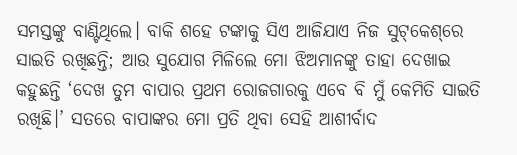ସମସ୍ତଙ୍କୁ ବାଣ୍ଟିଥିଲେ। ବାକି ଶହେ ଟଙ୍କାକୁ ସିଏ ଆଜିଯାଏ ନିଜ ସୁଟ୍‌କେଶ୍‌ରେ ସାଇତି ରଖିଛନ୍ତି; ଆଉ ସୁଯୋଗ ମିଳିଲେ ମୋ ଝିଅମାନଙ୍କୁ ତାହା ଦେଖାଇ କହୁଛନ୍ତି ‘ଦେଖ ତୁମ ବାପାର ପ୍ରଥମ ରୋଜଗାରକୁ ଏବେ ବି ମୁଁ କେମିତି ସାଇତି ରଖିଛି।’ ସତରେ ବାପାଙ୍କର ମୋ ପ୍ରତି ଥିବା ସେହି ଆଶୀର୍ବାଦ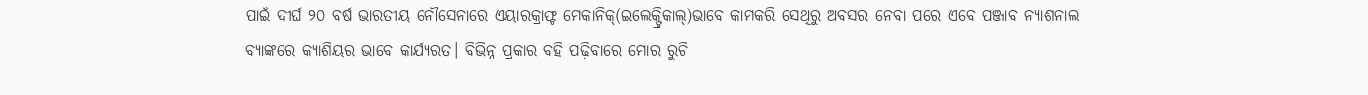ପାଇଁ ଦୀର୍ଘ ୨୦ ବର୍ଷ ଭାରତୀୟ ନୌସେନାରେ ଏୟାରକ୍ରାଫ୍ଟ ମେକାନିକ୍‌(ଇଲେକ୍ଟ୍ରିକାଲ୍‌)ଭାବେ କାମକରି ସେଥିରୁ ଅବସର ନେବା ପରେ ଏବେ ପଞ୍ଜାବ ନ୍ୟାଶନାଲ ବ୍ୟାଙ୍କରେ କ୍ୟାଶିୟର ଭାବେ କାର୍ଯ୍ୟରତ। ବିଭିନ୍ନ ପ୍ରକାର ବହି ପଢ଼ିବାରେ ମୋର ରୁଚି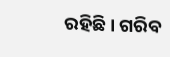ରହିଛି। ଗରିବ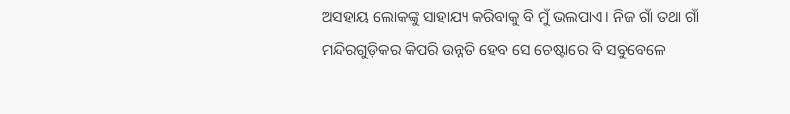ଅସହାୟ ଲୋକଙ୍କୁ ସାହାଯ୍ୟ କରିବାକୁ ବି ମୁଁ ଭଲପାଏ। ନିଜ ଗାଁ ତଥା ଗାଁ ମନ୍ଦିରଗୁଡ଼ିକର କିପରି ଉନ୍ନତି ହେବ ସେ ଚେଷ୍ଟାରେ ବି ସବୁବେଳେ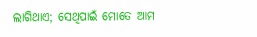ଲାଗିଥାଏ; ସେଥିପାଇଁ ମୋତେ ଆମ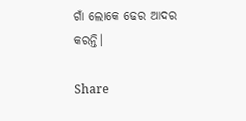ଗାଁ ଲୋକେ ଢେର ଆଦର କରନ୍ତି।

Share